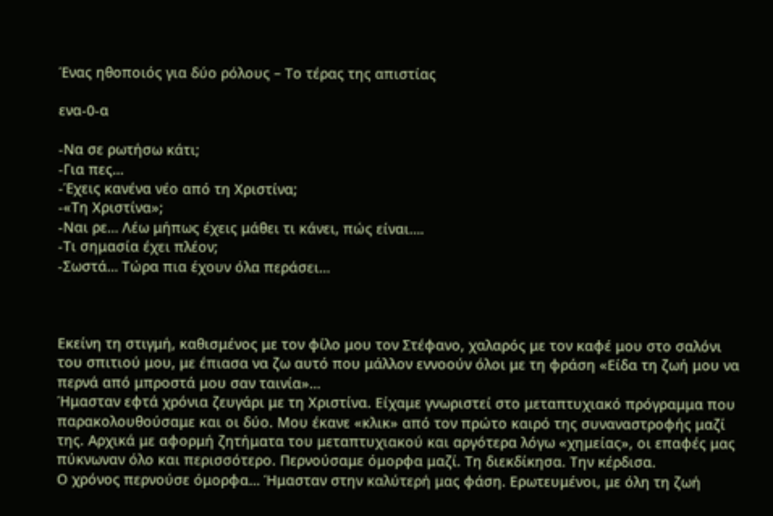Ένας ηθοποιός για δύο ρόλους – Το τέρας της απιστίας

ενα-0-α

-Να σε ρωτήσω κάτι;
-Για πες…
-Έχεις κανένα νέο από τη Χριστίνα;
-«Τη Χριστίνα»;
-Ναι ρε… Λέω μήπως έχεις μάθει τι κάνει, πώς είναι….
-Τι σημασία έχει πλέον;
-Σωστά… Τώρα πια έχουν όλα περάσει…



Εκείνη τη στιγμή, καθισμένος με τον φίλο μου τον Στέφανο, χαλαρός με τον καφέ μου στο σαλόνι του σπιτιού μου, με έπιασα να ζω αυτό που μάλλον εννοούν όλοι με τη φράση «Είδα τη ζωή μου να περνά από μπροστά μου σαν ταινία»…
Ήμασταν εφτά χρόνια ζευγάρι με τη Χριστίνα. Είχαμε γνωριστεί στο μεταπτυχιακό πρόγραμμα που παρακολουθούσαμε και οι δύο. Μου έκανε «κλικ» από τον πρώτο καιρό της συναναστροφής μαζί της. Αρχικά με αφορμή ζητήματα του μεταπτυχιακού και αργότερα λόγω «χημείας», οι επαφές μας πύκνωναν όλο και περισσότερο. Περνούσαμε όμορφα μαζί. Τη διεκδίκησα. Την κέρδισα.
Ο χρόνος περνούσε όμορφα… Ήμασταν στην καλύτερή μας φάση. Ερωτευμένοι, με όλη τη ζωή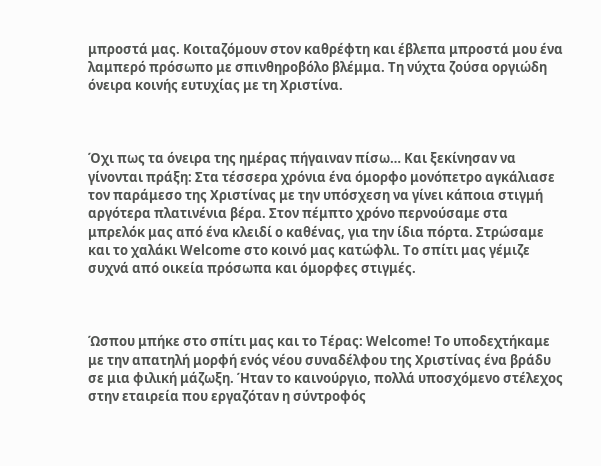μπροστά μας. Κοιταζόμουν στον καθρέφτη και έβλεπα μπροστά μου ένα λαμπερό πρόσωπο με σπινθηροβόλο βλέμμα. Τη νύχτα ζούσα οργιώδη όνειρα κοινής ευτυχίας με τη Χριστίνα.



Όχι πως τα όνειρα της ημέρας πήγαιναν πίσω… Και ξεκίνησαν να γίνονται πράξη: Στα τέσσερα χρόνια ένα όμορφο μονόπετρο αγκάλιασε τον παράμεσο της Χριστίνας με την υπόσχεση να γίνει κάποια στιγμή αργότερα πλατινένια βέρα. Στον πέμπτο χρόνο περνούσαμε στα μπρελόκ μας από ένα κλειδί ο καθένας, για την ίδια πόρτα. Στρώσαμε και το χαλάκι Welcome στο κοινό μας κατώφλι. Το σπίτι μας γέμιζε συχνά από οικεία πρόσωπα και όμορφες στιγμές.



Ώσπου μπήκε στο σπίτι μας και το Τέρας: Welcome! Το υποδεχτήκαμε με την απατηλή μορφή ενός νέου συναδέλφου της Χριστίνας ένα βράδυ σε μια φιλική μάζωξη. Ήταν το καινούργιο, πολλά υποσχόμενο στέλεχος στην εταιρεία που εργαζόταν η σύντροφός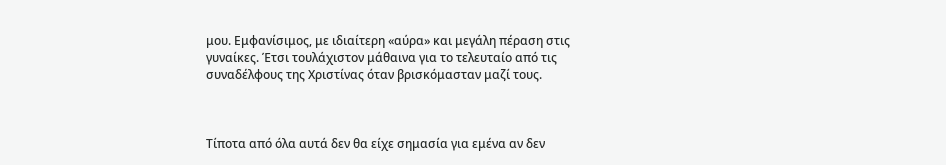μου. Εμφανίσιμος, με ιδιαίτερη «αύρα» και μεγάλη πέραση στις γυναίκες. Έτσι τουλάχιστον μάθαινα για το τελευταίο από τις συναδέλφους της Χριστίνας όταν βρισκόμασταν μαζί τους.



Τίποτα από όλα αυτά δεν θα είχε σημασία για εμένα αν δεν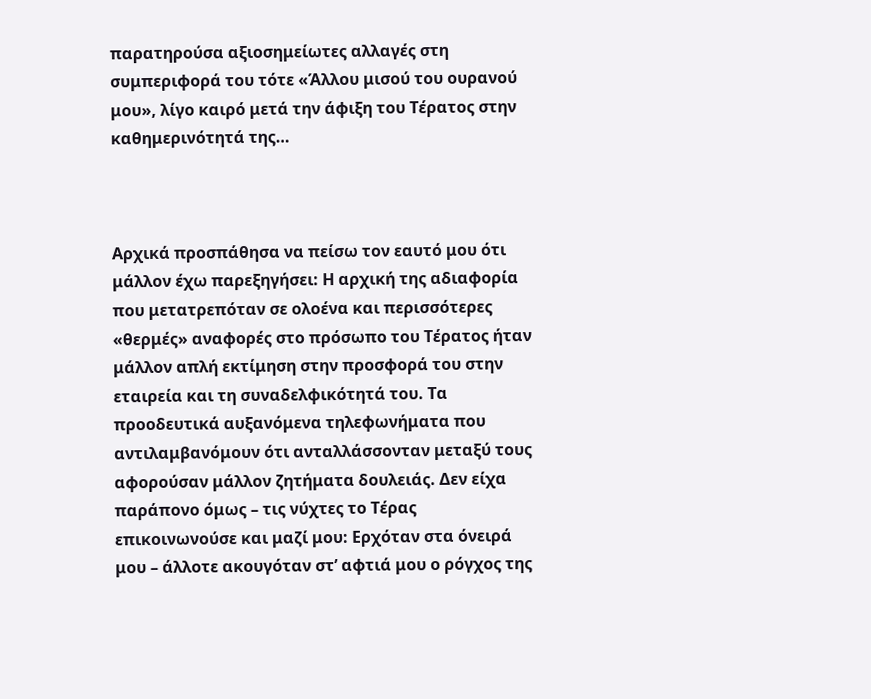παρατηρούσα αξιοσημείωτες αλλαγές στη συμπεριφορά του τότε «Άλλου μισού του ουρανού μου», λίγο καιρό μετά την άφιξη του Τέρατος στην καθημερινότητά της…



Αρχικά προσπάθησα να πείσω τον εαυτό μου ότι μάλλον έχω παρεξηγήσει: Η αρχική της αδιαφορία που μετατρεπόταν σε ολοένα και περισσότερες «θερμές» αναφορές στο πρόσωπο του Τέρατος ήταν μάλλον απλή εκτίμηση στην προσφορά του στην εταιρεία και τη συναδελφικότητά του. Τα προοδευτικά αυξανόμενα τηλεφωνήματα που αντιλαμβανόμουν ότι ανταλλάσσονταν μεταξύ τους αφορούσαν μάλλον ζητήματα δουλειάς. Δεν είχα παράπονο όμως – τις νύχτες το Τέρας επικοινωνούσε και μαζί μου: Ερχόταν στα όνειρά μου – άλλοτε ακουγόταν στ’ αφτιά μου ο ρόγχος της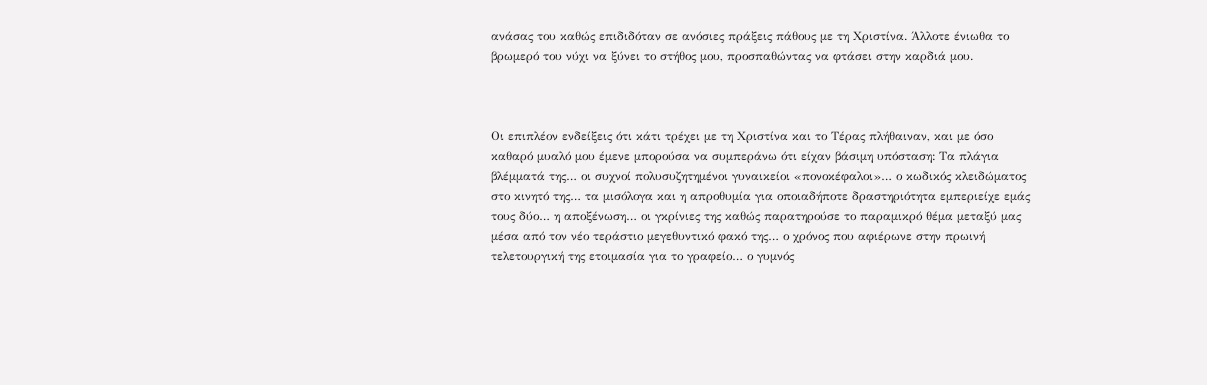ανάσας του καθώς επιδιδόταν σε ανόσιες πράξεις πάθους με τη Χριστίνα. Άλλοτε ένιωθα το βρωμερό του νύχι να ξύνει το στήθος μου, προσπαθώντας να φτάσει στην καρδιά μου.



Οι επιπλέον ενδείξεις ότι κάτι τρέχει με τη Χριστίνα και το Τέρας πλήθαιναν, και με όσο καθαρό μυαλό μου έμενε μπορούσα να συμπεράνω ότι είχαν βάσιμη υπόσταση: Τα πλάγια βλέμματά της… οι συχνοί πολυσυζητημένοι γυναικείοι «πονοκέφαλοι»… ο κωδικός κλειδώματος στο κινητό της… τα μισόλογα και η απροθυμία για οποιαδήποτε δραστηριότητα εμπεριείχε εμάς τους δύο… η αποξένωση… οι γκρίνιες της καθώς παρατηρούσε το παραμικρό θέμα μεταξύ μας μέσα από τον νέο τεράστιο μεγεθυντικό φακό της… ο χρόνος που αφιέρωνε στην πρωινή τελετουργική της ετοιμασία για το γραφείο… ο γυμνός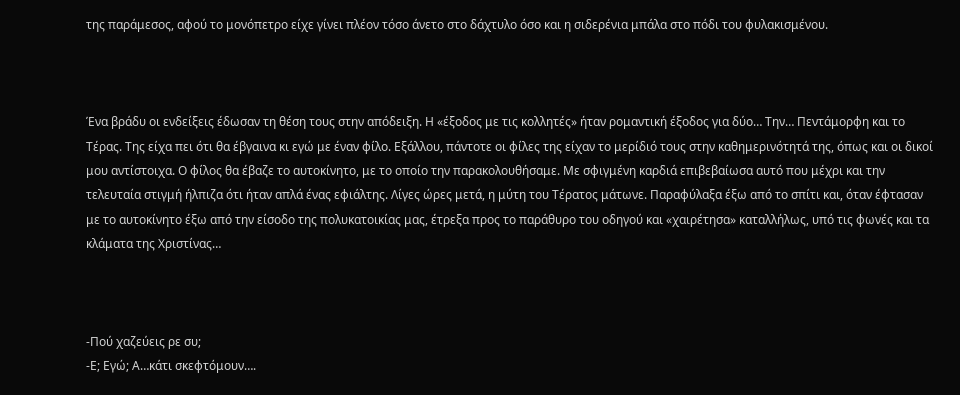της παράμεσος, αφού το μονόπετρο είχε γίνει πλέον τόσο άνετο στο δάχτυλο όσο και η σιδερένια μπάλα στο πόδι του φυλακισμένου.



Ένα βράδυ οι ενδείξεις έδωσαν τη θέση τους στην απόδειξη. Η «έξοδος με τις κολλητές» ήταν ρομαντική έξοδος για δύο… Την… Πεντάμορφη και το Τέρας. Της είχα πει ότι θα έβγαινα κι εγώ με έναν φίλο. Εξάλλου, πάντοτε οι φίλες της είχαν το μερίδιό τους στην καθημερινότητά της, όπως και οι δικοί μου αντίστοιχα. Ο φίλος θα έβαζε το αυτοκίνητο, με το οποίο την παρακολουθήσαμε. Με σφιγμένη καρδιά επιβεβαίωσα αυτό που μέχρι και την τελευταία στιγμή ήλπιζα ότι ήταν απλά ένας εφιάλτης. Λίγες ώρες μετά, η μύτη του Τέρατος μάτωνε. Παραφύλαξα έξω από το σπίτι και, όταν έφτασαν με το αυτοκίνητο έξω από την είσοδο της πολυκατοικίας μας, έτρεξα προς το παράθυρο του οδηγού και «χαιρέτησα» καταλλήλως, υπό τις φωνές και τα κλάματα της Χριστίνας…



-Πού χαζεύεις ρε συ;
-Ε; Εγώ; Α…κάτι σκεφτόμουν….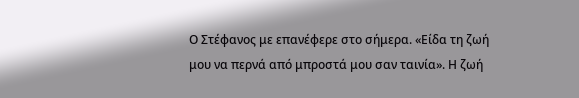Ο Στέφανος με επανέφερε στο σήμερα. «Είδα τη ζωή μου να περνά από μπροστά μου σαν ταινία». Η ζωή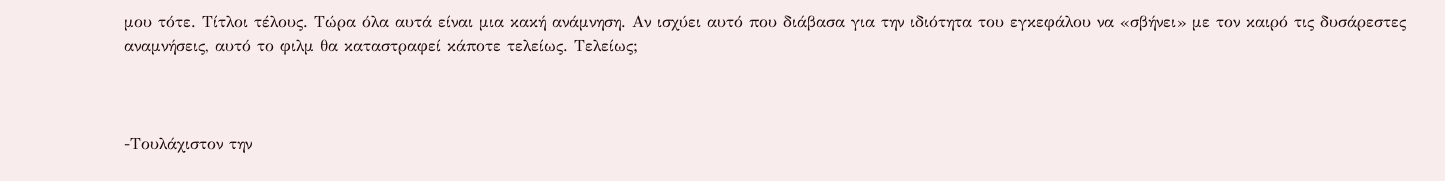μου τότε. Τίτλοι τέλους. Τώρα όλα αυτά είναι μια κακή ανάμνηση. Αν ισχύει αυτό που διάβασα για την ιδιότητα του εγκεφάλου να «σβήνει» με τον καιρό τις δυσάρεστες αναμνήσεις, αυτό το φιλμ θα καταστραφεί κάποτε τελείως. Τελείως;



-Τουλάχιστον την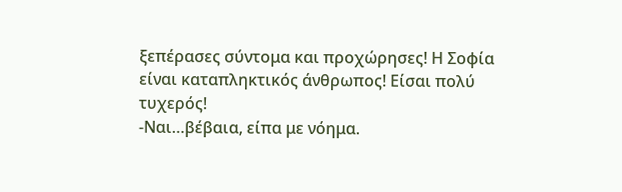ξεπέρασες σύντομα και προχώρησες! Η Σοφία είναι καταπληκτικός άνθρωπος! Είσαι πολύ τυχερός!
-Ναι…βέβαια, είπα με νόημα.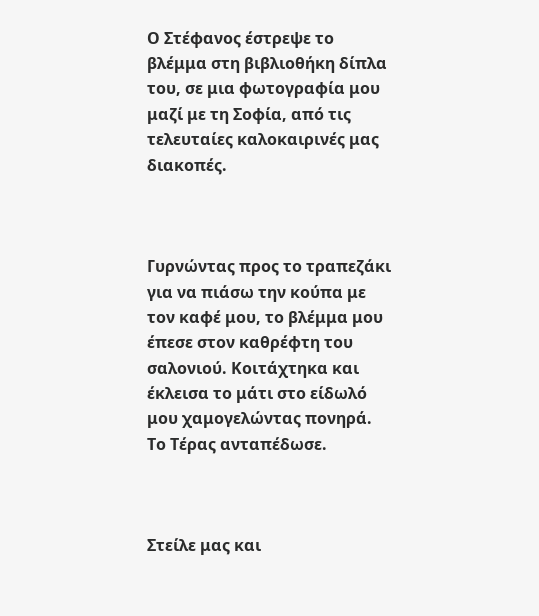Ο Στέφανος έστρεψε το βλέμμα στη βιβλιοθήκη δίπλα του, σε μια φωτογραφία μου μαζί με τη Σοφία, από τις τελευταίες καλοκαιρινές μας διακοπές.



Γυρνώντας προς το τραπεζάκι για να πιάσω την κούπα με τον καφέ μου, το βλέμμα μου έπεσε στον καθρέφτη του σαλονιού. Κοιτάχτηκα και έκλεισα το μάτι στο είδωλό μου χαμογελώντας πονηρά. Το Τέρας ανταπέδωσε.



Στείλε μας και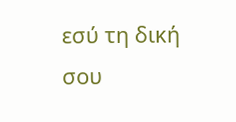εσύ τη δική σου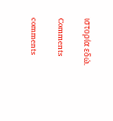ιστορία εδώ.

Comments

comments